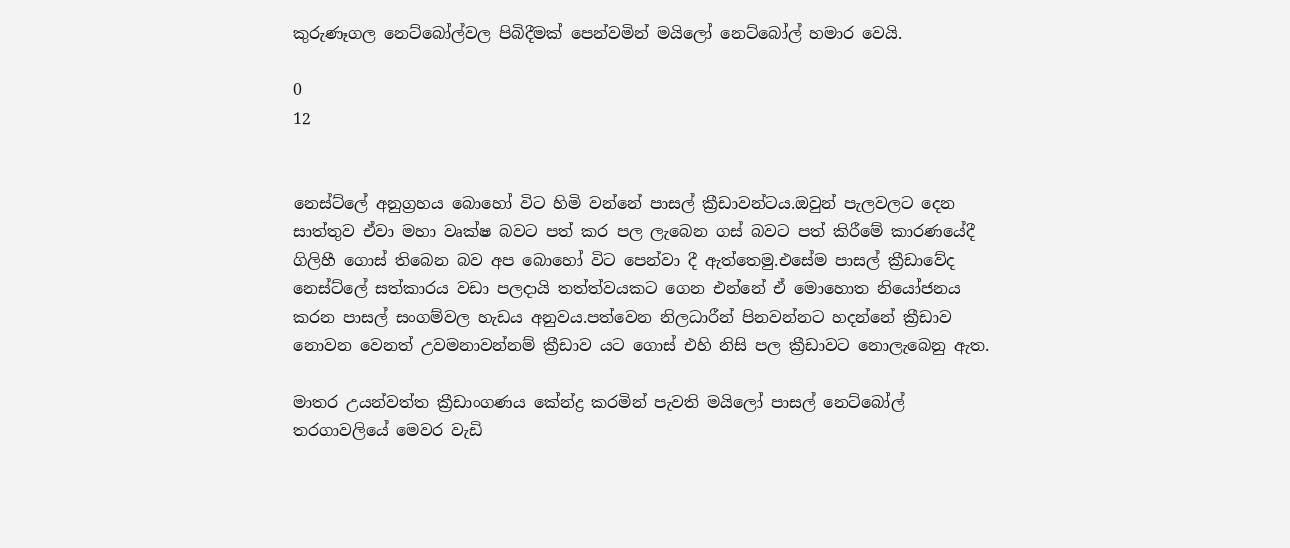කුරුණෑගල නෙට්බෝල්වල පිබිදීමක් පෙන්වමින් මයිලෝ නෙට්බෝල් හමාර වෙයි.

0
12


නෙස්ට්ලේ අනුග්‍රහය බොහෝ විට හිමි වන්නේ පාසල් ක්‍රීඩාවන්ටය.ඔවුන් පැලවලට දෙන සාත්තුව ඒවා මහා වෘක්ෂ බවට පත් කර පල ලැබෙන ගස් බවට පත් කිරීමේ කාරණයේදී ගිලිහී ගොස් තිබෙන බව අප බොහෝ විට පෙන්වා දී ඇත්තෙමු.එසේම පාසල් ක්‍රීඩාවේද නෙස්ට්ලේ සත්කාරය වඩා පලදායි තත්ත්වයකට ගෙන එන්නේ ඒ මොහොත නියෝජනය කරන පාසල් සංගම්වල හැඩය අනුවය.පත්වෙන නිලධාරීන් පිනවන්නට හදන්නේ ක්‍රීඩාව නොවන වෙනත් උවමනාවන්නම් ක්‍රීඩාව යට ගොස් එහි නිසි පල ක්‍රීඩාවට නොලැබෙනු ඇත.

මාතර උයන්වත්ත ක්‍රීඩාංගණය කේන්ද්‍ර කරමින් පැවති මයිලෝ පාසල් නෙට්බෝල් තරගාවලියේ මෙවර වැඩි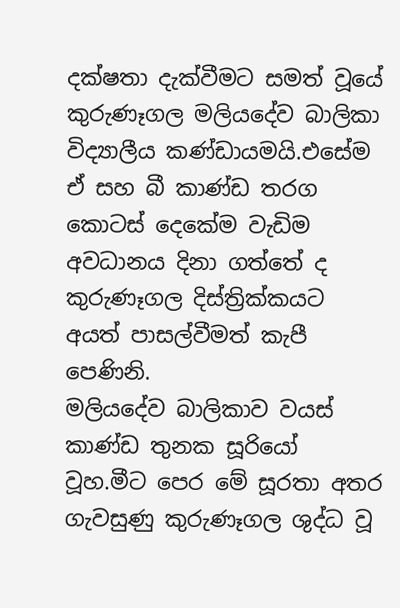දක්ෂතා දැක්වීමට සමත් වූයේ කුරුණෑගල මලියදේව බාලිකා විද්‍යාලීය කණ්ඩායමයි.එසේම ඒ සහ බී කාණ්ඩ තරග කොටස් දෙකේම වැඩිම අවධානය දිනා ගත්තේ ද කුරුණෑගල දිස්ත්‍රික්කයට අයත් පාසල්වීමත් කැපී පෙණිනි.
මලියදේව බාලිකාව වයස් කාණ්ඩ තුනක සූරියෝ වූහ.මීට පෙර මේ සූරතා අතර ගැවසුණු කුරුණෑගල ශුද්ධ වූ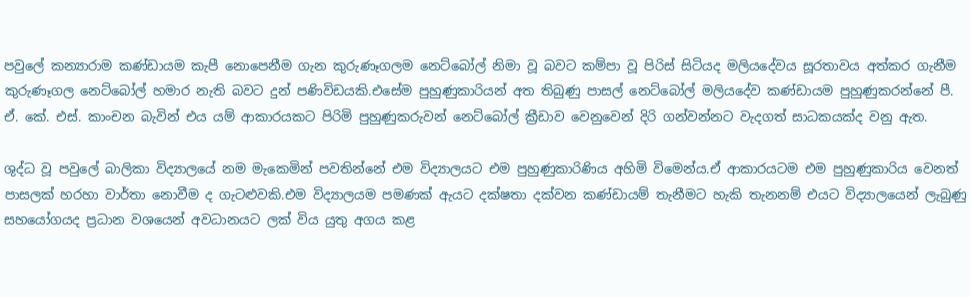පවුලේ කන්‍යාරාම කණ්ඩායම කැපී නොපෙනීම ගැන කුරුණෑගලම නෙට්බෝල් නිමා වූ බවට කම්පා වූ පිරිස් සිටියද මලියදේවය සූරතාවය අත්කර ගැනීම කුරුණෑගල නෙට්බෝල් හමාර නැති බවට දුන් පණිවිඩයකි.එසේම පුහුණුකාරියන් අත තිබුණු පාසල් නෙට්බෝල් මලියදේව කණ්ඩායම පුහුණුකරන්නේ පී. ඒ. කේ. එස්. කාංචන බැවින් එය යම් ආකාරයකට පිරිමි පුහුණුකරුවන් නෙට්බෝල් ක්‍රීඩාව වෙනුවෙන් දිරි ගන්වන්නට වැදගත් සාධකයක්ද වනු ඇත.

ශුද්ධ වූ පවුලේ බාලිකා විද්‍යාලයේ නම මැකෙමින් පවතින්නේ එම විද්‍යාලයට එම පුහුණුකාරිණිය අහිමි විමෙන්ය.ඒ ආකාරයටම එම පුහුණුකාරිය වෙනත් පාසලක් හරහා වාර්තා නොවීම ද ගැටළුවකි.එම විද්‍යාලයම පමණක් ඇයට දක්ෂතා දක්වන කණ්ඩායම් තැනීමට හැකි තැනනම් එයට විද්‍යාලයෙන් ලැබුණු සහයෝගයද ප්‍රධාන වශයෙන් අවධානයට ලක් විය යුතු අගය කළ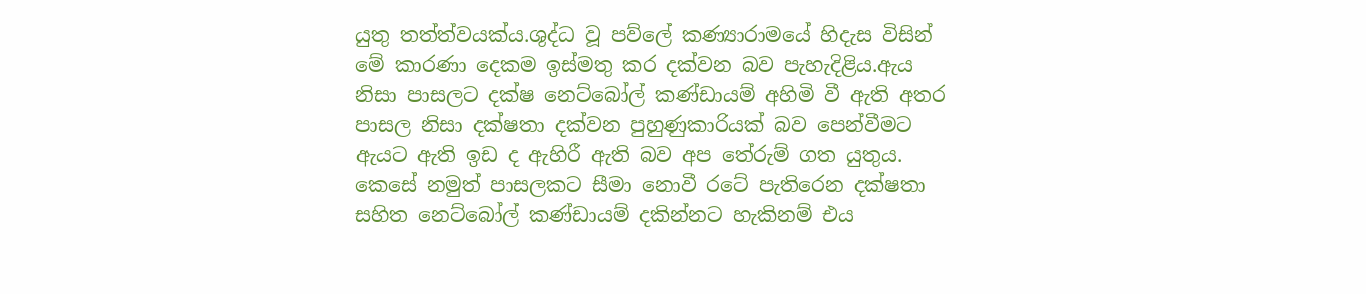යුතු තත්ත්වයක්ය.ශුද්ධ වූ පව්ලේ කණ්‍යාරාමයේ හිදැස විසින් මේ කාරණා දෙකම ඉස්මතු කර දක්වන බව පැහැදිළිය.ඇය නිසා පාසලට දක්ෂ නෙට්බෝල් කණ්ඩායම් අහිමි වී ඇති අතර පාසල නිසා දක්ෂතා දක්වන පුහුණුකාරියක් බව පෙන්වීමට ඇයට ඇති ඉඩ ද ඇහිරී ඇති බව අප තේරුම් ගත යුතුය.
කෙසේ නමුත් පාසලකට සීමා නොවී රටේ පැතිරෙන දක්ෂතා සහිත නෙට්බෝල් කණ්ඩායම් දකින්නට හැකිනම් එය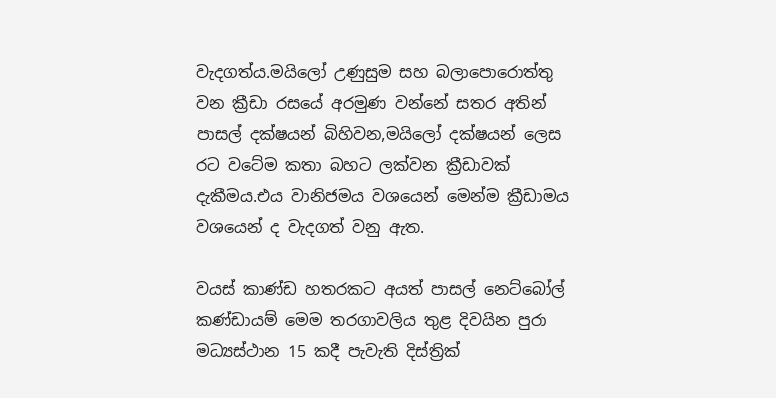වැදගත්ය.මයිලෝ උණුසුම සහ බලාපොරොත්තු වන ක්‍රීඩා රසයේ අරමුණ වන්නේ සතර අතින් පාසල් දක්ෂයන් බිහිවන,මයිලෝ දක්ෂයන් ලෙස රට වටේම කතා බහට ලක්වන ක්‍රීඩාවක් දැකීමය.එය වානිජමය වශයෙන් මෙන්ම ක්‍රීඩාමය වශයෙන් ද වැදගත් වනු ඇත.

වයස් කාණ්ඩ හතරකට අයත් පාසල් නෙට්බෝල් කණ්ඩායම් මෙම තරගාවලිය තුළ දිවයින පුරා මධ්‍යස්ථාන 15 කදී පැවැති දිස්ත්‍රික්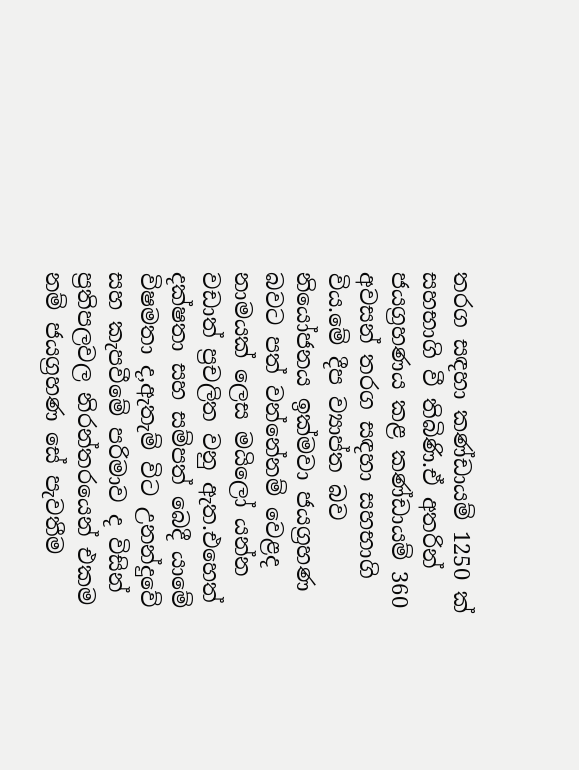තරග සඳහා කණ්ඩායම් 1250 ක් සහභාගි වී තිබිණි.ඒ අතරින් ජයග්‍රහණය කළ කණ්ඩායම් 360 අවසන් තරග සඳහා සහභාගි විය.මේ දීප ව්‍යාප්ත බව නියෝජනය ඉක්මවා ජයග්‍රහණ බවට පත් වන්නේනම් වෙළද නාමයක් ලෙස මයිලෝ යන්න වඩාත් ප්‍රචලිත වනු ඇත.එහෙත් දක්ෂතා සහ සම්පත් බෙදී යාමේ විෂමතා ද,ඇතැම් විට උනන්දුවේ සහ කැපවීමේ පරිමාව ද විසින් ප්‍රතිපලවල නිරන්තරයෙන් එකම නම් ජයග්‍රහණ සේ පැවතීම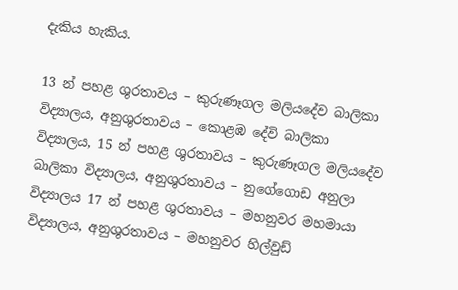දැකිය හැකිය.

13 න් පහළ ශුරතාවය – කුරුණෑගල මලියදේව බාලිකා විද්‍යාලය, අනුශුරතාවය – කොළඹ දේවි බාලිකා විද්‍යාලය, 15 න් පහළ ශුරතාවය – කුරුණෑගල මලියදේව බාලිකා විද්‍යාලය, අනුශුරතාවය – නුගේගොඩ අනුලා විද්‍යාලය 17 න් පහළ ශුරතාවය – මහනුවර මහමායා විද්‍යාලය, අනුශුරතාවය – මහනුවර හිල්වුඩ්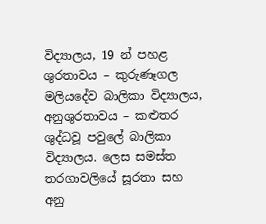විද්‍යාලය, 19 න් පහළ ශුරතාවය – කුරුණෑගල මලියදේව බාලිකා විද්‍යාලය, අනුශුරතාවය – කළුතර ශුද්ධවූ පවුලේ බාලිකා විද්‍යාලය. ලෙස සමස්ත තරගාවලියේ සූරතා සහ අනු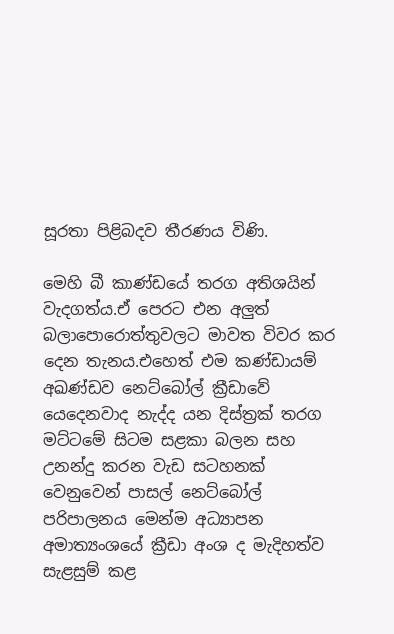සූරතා පිළිබදව තීරණය විණි.

මෙහි බී කාණ්ඩයේ තරග අතිශයින් වැදගත්ය.ඒ පෙරට එන අලුත් බලාපොරොත්තුවලට මාවත විවර කර දෙන තැනය.එහෙත් එම කණ්ඩායම් අඛණ්ඩව නෙට්බෝල් ක්‍රීඩාවේ යෙදෙනවාද නැද්ද යන දිස්ත්‍රක් තරග මට්ටමේ සිටම සළකා බලන සහ උනන්දු කරන වැඩ සටහනක් වෙනුවෙන් පාසල් නෙට්බෝල් පරිපාලනය මෙන්ම අධ්‍යාපන අමාත්‍යංශයේ ක්‍රීඩා අංශ ද මැදිහත්ව සැළසුම් කළ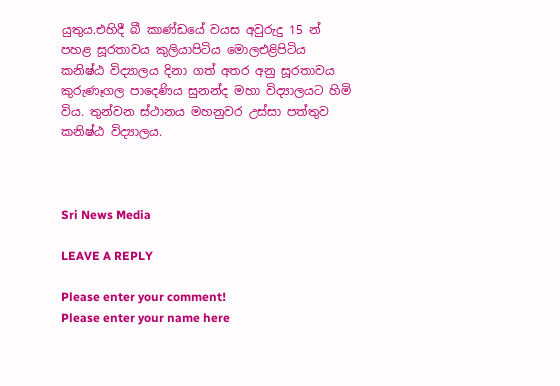යුතුය.එහිදී බී කාණ්ඩයේ වයස අවුරුදු 15 න් පහළ සූරතාවය කුලියාපිටිය මොලඑළිපිටිය කනිෂ්ඨ විද්‍යාලය දිනා ගත් අතර අනු සූරතාවය කුරුණෑගල පාදෙණිය සුනන්ද මහා විද්‍යාලයට හිමි විය. තුන්වන ස්ථානය මහනුවර උස්සා පත්තුව කනිෂ්ඨ විද්‍යාලය.



Sri News Media

LEAVE A REPLY

Please enter your comment!
Please enter your name here